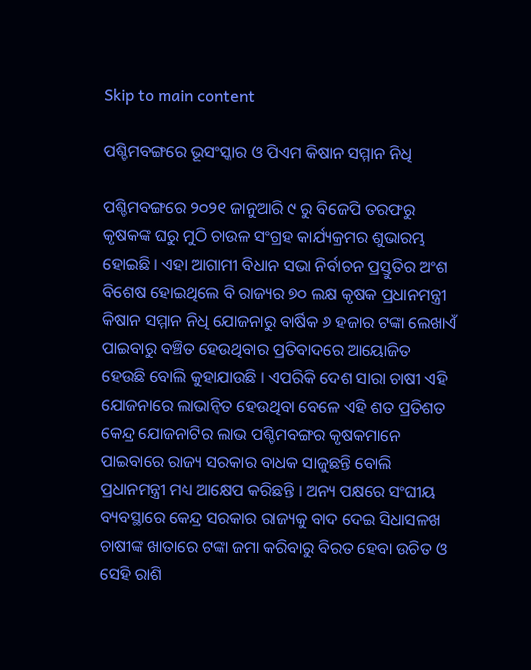Skip to main content

ପଶ୍ଚିମବଙ୍ଗରେ ଭୂସଂସ୍କାର ଓ ପିଏମ କିଷାନ ସମ୍ମାନ ନିଧି

ପଶ୍ଚିମବଙ୍ଗରେ ୨୦୨୧ ଜାନୁଆରି ୯ ରୁ ବିଜେପି ତରଫରୁ କୃଷକଙ୍କ ଘରୁ ମୁଠି ଚାଉଳ ସଂଗ୍ରହ କାର୍ଯ୍ୟକ୍ରମର ଶୁଭାରମ୍ଭ ହୋଇଛି । ଏହା ଆଗାମୀ ବିଧାନ ସଭା ନିର୍ବାଚନ ପ୍ରସ୍ତୁତିର ଅଂଶ ବିଶେଷ ହୋଇଥିଲେ ବି ରାଜ୍ୟର ୭୦ ଲକ୍ଷ କୃଷକ ପ୍ରଧାନମନ୍ତ୍ରୀ କିଷାନ ସମ୍ମାନ ନିଧି ଯୋଜନାରୁ ବାର୍ଷିକ ୬ ହଜାର ଟଙ୍କା ଲେଖାଏଁ ପାଇବାରୁ ବଞ୍ଚିତ ହେଉଥିବାର ପ୍ରତିବାଦରେ ଆୟୋଜିତ ହେଉଛି ବୋଲି କୁହାଯାଉଛି । ଏପରିକି ଦେଶ ସାରା ଚାଷୀ ଏହି ଯୋଜନାରେ ଲାଭାନ୍ୱିତ ହେଉଥିବା ବେଳେ ଏହି ଶତ ପ୍ରତିଶତ କେନ୍ଦ୍ର ଯୋଜନାଟିର ଲାଭ ପଶ୍ଚିମବଙ୍ଗର କୃଷକମାନେ ପାଇବାରେ ରାଜ୍ୟ ସରକାର ବାଧକ ସାଜୁଛନ୍ତି ବୋଲି ପ୍ରଧାନମନ୍ତ୍ରୀ ମଧ୍ୟ ଆକ୍ଷେପ କରିଛନ୍ତି । ଅନ୍ୟ ପକ୍ଷରେ ସଂଘୀୟ ବ୍ୟବସ୍ଥାରେ କେନ୍ଦ୍ର ସରକାର ରାଜ୍ୟକୁ ବାଦ ଦେଇ ସିଧାସଳଖ ଚାଷୀଙ୍କ ଖାତାରେ ଟଙ୍କା ଜମା କରିବାରୁ ବିରତ ହେବା ଉଚିତ ଓ ସେହି ରାଶି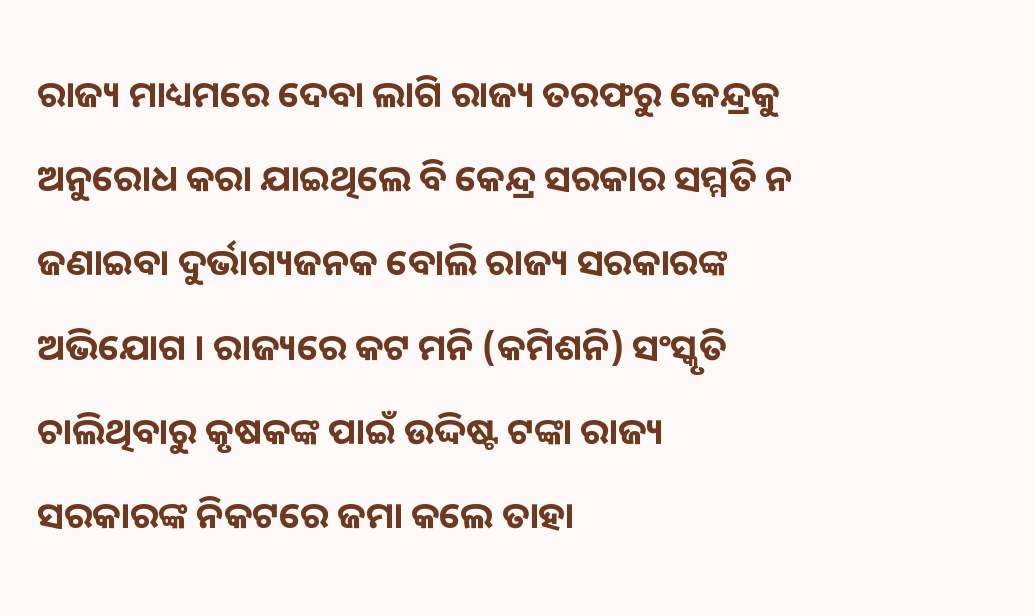ରାଜ୍ୟ ମାଧ୍ୟମରେ ଦେବା ଲାଗି ରାଜ୍ୟ ତରଫରୁ କେନ୍ଦ୍ରକୁ ଅନୁରୋଧ କରା ଯାଇଥିଲେ ବି କେନ୍ଦ୍ର ସରକାର ସମ୍ମତି ନ ଜଣାଇବା ଦୁର୍ଭାଗ୍ୟଜନକ ବୋଲି ରାଜ୍ୟ ସରକାରଙ୍କ ଅଭିଯୋଗ । ରାଜ୍ୟରେ କଟ ମନି (କମିଶନି) ସଂସ୍କୃତି ଚାଲିଥିବାରୁ କୃଷକଙ୍କ ପାଇଁ ଉଦ୍ଦିଷ୍ଟ ଟଙ୍କା ରାଜ୍ୟ ସରକାରଙ୍କ ନିକଟରେ ଜମା କଲେ ତାହା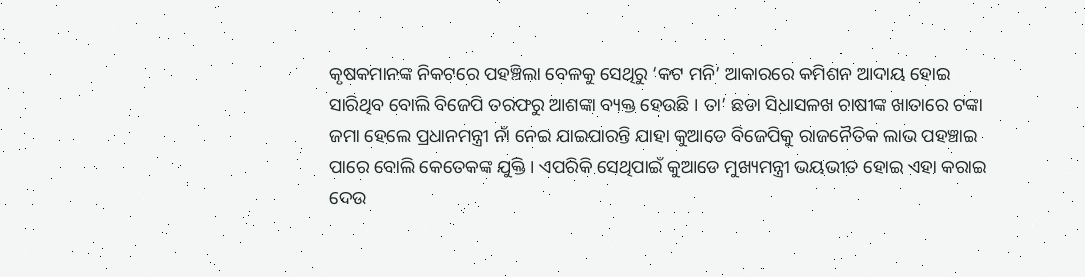କୃଷକମାନଙ୍କ ନିକଟରେ ପହଞ୍ଚିଲା ବେଳକୁ ସେଥିରୁ ‘କଟ ମନି’ ଆକାରରେ କମିଶନ ଆଦାୟ ହୋଇ ସାରିଥିବ ବୋଲି ବିଜେପି ତରଫରୁ ଆଶଙ୍କା ବ୍ୟକ୍ତ ହେଉଛି । ତା’ ଛଡା ସିଧାସଳଖ ଚାଷୀଙ୍କ ଖାତାରେ ଟଙ୍କା ଜମା ହେଲେ ପ୍ରଧାନମନ୍ତ୍ରୀ ନାଁ ନେଇ ଯାଇପାରନ୍ତି ଯାହା କୁଆଡେ ବିଜେପିକୁ ରାଜନୈତିକ ଲାଭ ପହଞ୍ଚାଇ ପାରେ ବୋଲି କେତେକଙ୍କ ଯୁକ୍ତି । ଏପରିକି ସେଥିପାଇଁ କୁଆଡେ ମୁଖ୍ୟମନ୍ତ୍ରୀ ଭୟଭୀତ ହୋଇ ଏହା କରାଇ ଦେଉ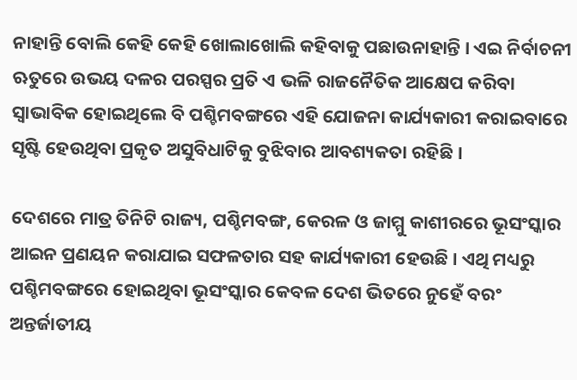ନାହାନ୍ତି ବୋଲି କେହି କେହି ଖୋଲାଖୋଲି କହିବାକୁ ପଛାଉନାହାନ୍ତି । ଏଇ ନିର୍ବାଚନୀ ଋତୁରେ ଉଭୟ ଦଳର ପରସ୍ପର ପ୍ରତି ଏ ଭଳି ରାଜନୈତିକ ଆକ୍ଷେପ କରିବା ସ୍ୱାଭାବିକ ହୋଇଥିଲେ ବି ପଶ୍ଚିମବଙ୍ଗରେ ଏହି ଯୋଜନା କାର୍ଯ୍ୟକାରୀ କରାଇବାରେ ସୃଷ୍ଟି ହେଉଥିବା ପ୍ରକୃତ ଅସୁବିଧାଟିକୁ ବୁଝିବାର ଆବଶ୍ୟକତା ରହିଛି ।

ଦେଶରେ ମାତ୍ର ତିନିଟି ରାଜ୍ୟ, ପଶ୍ଚିମବଙ୍ଗ, କେରଳ ଓ ଜାମ୍ମୁ କାଶୀରରେ ଭୂସଂସ୍କାର ଆଇନ ପ୍ରଣୟନ କରାଯାଇ ସଫଳତାର ସହ କାର୍ଯ୍ୟକାରୀ ହେଉଛି । ଏଥି ମଧ୍ୟରୁ ପଶ୍ଚିମବଙ୍ଗରେ ହୋଇଥିବା ଭୂସଂସ୍କାର କେବଳ ଦେଶ ଭିତରେ ନୁହେଁ ବରଂ ଅନ୍ତର୍ଜାତୀୟ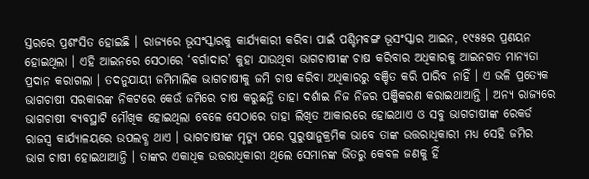ସ୍ତରରେ ପ୍ରଶଂସିତ ହୋଇଛି । ରାଜ୍ୟରେ ଭୂସଂସ୍କାରକୁ କାର୍ଯ୍ୟକାରୀ କରିବା ପାଇଁ ପଶ୍ଚିମବଙ୍ଗ ଭୂସଂସ୍କାର ଆଇନ, ୧୯୫୫ର ପ୍ରଣୟନ ହୋଇଥିଲା । ଏହି ଆଇନରେ ସେଠାରେ ‘ବର୍ଗାଦାର’ କୁହା ଯାଉଥିବା ଭାଗଚାଷୀଙ୍କ ଚାଷ କରିବାର ଅଧିକାରକୁ ଆଇନଗତ ମାନ୍ୟତା ପ୍ରଦାନ କରାଗଲା । ତଦନୁଯାୟୀ ଜମିମାଲିକ ଭାଗଚାଷୀକୁ ଜମି ଚାଷ କରିବା ଅଧିକାରରୁ ବଞ୍ଚିତ କରି ପାରିବ ନାହିଁ । ଏ ଭଳି ପ୍ରତ୍ୟେକ ଭାଗଚାଷୀ ସରକାରଙ୍କ ନିକଟରେ କେଉଁ ଜମିରେ ଚାଷ କରୁଛନ୍ତି ତାହା ଦର୍ଶାଇ ନିଜ ନିଜର ପଞ୍ଜିକରଣ କରାଇଥାଆନ୍ତି । ଅନ୍ୟ ରାଜ୍ୟରେ ଭାଗଚାଷୀ ବ୍ୟବସ୍ଥାଟି ମୌଖିକ ହୋଇଥିଲା ବେଳେ ସେଠାରେ ତାହା ଲିଖିତ ଆକାରରେ ହୋଇଥାଏ ଓ ସବୁ ଭାଗଚାଷୀଙ୍କ ରେକର୍ଡ ରାଜସ୍ୱ କାର୍ଯ୍ୟାଳୟରେ ଉପଲବ୍ଧ ଥାଏ । ଭାଗଚାଷୀଙ୍କ ମୃତ୍ୟୁ ପରେ ପୁରୁଷାନୁକ୍ରମିକ ଭାବେ ତାଙ୍କ ଉତ୍ତରାଧିକାରୀ ମଧ୍ୟ ସେହି ଜମିର ଭାଗ ଚାଷୀ ହୋଇଥାଆନ୍ତି । ତାଙ୍କର ଏକାଧିକ ଉତ୍ତରାଧିକାରୀ ଥିଲେ ସେମାନଙ୍କ ଭିତରୁ କେବଳ ଜଣକୁ ହିଁ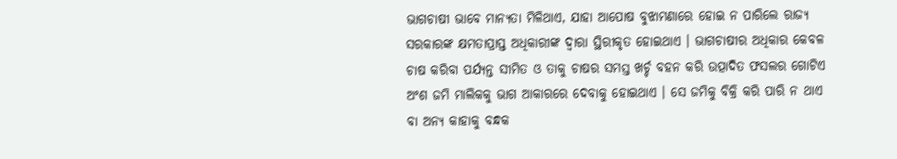ଭାଗଚାଷୀ ଭାବେ ମାନ୍ୟତା ମିଳିଥାଏ, ଯାହା ଆପୋଷ ବୁଝାମଣାରେ ହୋଇ ନ ପାରିଲେ ରାଜ୍ୟ ସରକାରଙ୍କ କ୍ଷମତାପ୍ରାପ୍ତ ଅଧିକାରୀଙ୍କ ଦ୍ୱାରା ସ୍ଥିରୀକୃତ ହୋଇଥାଏ । ଭାଗଚାଷୀର ଅଧିକାର କେବଳ ଚାଷ କରିବା ପର୍ଯ୍ୟନ୍ତ ସୀମିତ ଓ ତାକୁ ଚାଷର ସମସ୍ତ ଖର୍ଚ୍ଚ ବହନ କରି ଉତ୍ପାଦିତ ଫସଲର ଗୋଟିଏ ଅଂଶ ଜମି ମାଲିକକୁ ଭାଗ ଆକାରରେ ଦେବାକୁ ହୋଇଥାଏ । ସେ ଜମିକୁ ବିକ୍ରି କରି ପାରି ନ ଥାଏ ବା ଅନ୍ୟ କାହାକୁ ବନ୍ଧକ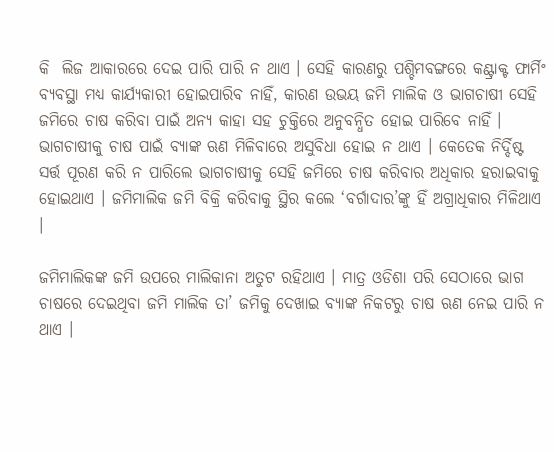କି  ଲିଜ ଆକାରରେ ଦେଇ ପାରି ପାରି ନ ଥାଏ । ସେହି କାରଣରୁ ପଶ୍ଚିମବଙ୍ଗରେ କଣ୍ଟ୍ରାକ୍ଟ ଫାର୍ମିଂ ବ୍ୟବସ୍ଥା ମଧ୍ୟ କାର୍ଯ୍ୟକାରୀ ହୋଇପାରିବ ନାହିଁ, କାରଣ ଉଭୟ ଜମି ମାଲିକ ଓ ଭାଗଚାଷୀ ସେହି ଜମିରେ ଚାଷ କରିବା ପାଇଁ ଅନ୍ୟ କାହା ସହ ଚୁକ୍ତିରେ ଅନୁବନ୍ଧିତ ହୋଇ ପାରିବେ ନାହିଁ । ଭାଗଚାଷୀକୁ ଚାଷ ପାଇଁ ବ୍ୟାଙ୍କ ଋଣ ମିଳିବାରେ ଅସୁବିଧା ହୋଇ ନ ଥାଏ । କେତେକ ନିର୍ଦ୍ଦିଷ୍ଟ ସର୍ତ୍ତ ପୂରଣ କରି ନ ପାରିଲେ ଭାଗଚାଷୀକୁ ସେହି ଜମିରେ ଚାଷ କରିବାର ଅଧିକାର ହରାଇବାକୁ ହୋଇଥାଏ । ଜମିମାଲିକ ଜମି ବିକ୍ରି କରିବାକୁ ସ୍ଥିର କଲେ ‘ବର୍ଗାଦାର’ଙ୍କୁ ହିଁ ଅଗ୍ରାଧିକାର ମିଳିଥାଏ ।

ଜମିମାଲିକଙ୍କ ଜମି ଉପରେ ମାଲିକାନା ଅତୁଟ ରହିଥାଏ । ମାତ୍ର ଓଡିଶା ପରି ସେଠାରେ ଭାଗ ଚାଷରେ ଦେଇଥିବା ଜମି ମାଲିକ ତା’ ଜମିକୁ ଦେଖାଇ ବ୍ୟାଙ୍କ ନିକଟରୁ ଚାଷ ଋଣ ନେଇ ପାରି ନ ଥାଏ ।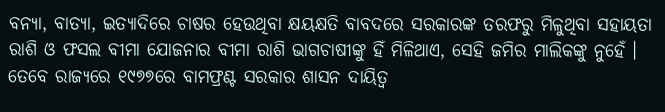ବନ୍ୟା, ବାତ୍ୟା, ଇତ୍ୟାଦିରେ ଚାଷର ହେଉଥିବା କ୍ଷୟକ୍ଷତି ବାବଦରେ ସରକାରଙ୍କ ତରଫରୁ ମିଳୁଥିବା ସହାୟତା ରାଶି ଓ ଫସଲ ବୀମା ଯୋଜନାର ବୀମା ରାଶି ଭାଗଚାଷୀଙ୍କୁ ହିଁ ମିଳିଥାଏ, ସେହି ଜମିର ମାଲିକଙ୍କୁ ନୁହେଁ । ତେବେ ରାଜ୍ୟରେ ୧୯୭୭ରେ ବାମଫ୍ରଣ୍ଟ ସରକାର ଶାସନ ଦାୟିତ୍ୱ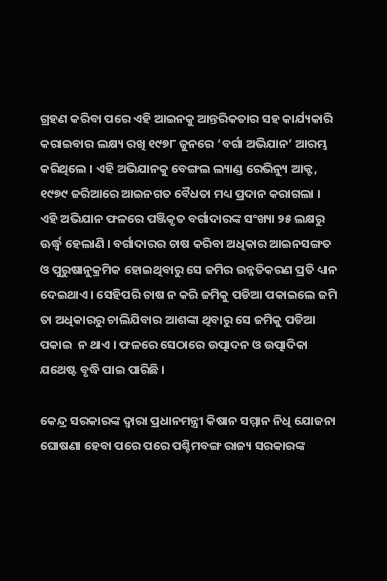ଗ୍ରହଣ କରିବା ପରେ ଏହି ଆଇନକୁ ଆନ୍ତରିକତାର ସହ କାର୍ଯ୍ୟକାରି କରାଇବାର ଲକ୍ଷ୍ୟ ରଖି ୧୯୭୮ ଜୁନରେ ‘ବର୍ଗା ଅଭିଯାନ’ ଆରମ୍ଭ କରିଥିଲେ । ଏହି ଅଭିଯାନକୁ ବେଙ୍ଗଲ ଲ୍ୟାଣ୍ଡ ରେଭିନ୍ୟୁ ଆକ୍ଟ, ୧୯୭୯ ଜରିଆରେ ଆଇନଗତ ବୈଧତା ମଧ୍ୟ ପ୍ରଦାନ କରାଗଲା । ଏହି ଅଭିଯାନ ଫଳରେ ପଞ୍ଜିକୃତ ବର୍ଗାଦାରଙ୍କ ସଂଖ୍ୟା ୨୫ ଲକ୍ଷରୁ ଊର୍ଦ୍ଧ୍ୱ ହେଲାଣି । ବର୍ଗାଦାରର ଚାଷ କରିବା ଅଧିକାର ଆଇନସଙ୍ଗତ ଓ ପୁରୁଷାନୁକ୍ରମିକ ହୋଇଥିବାରୁ ସେ ଜମିର ଉନ୍ନତିକରଣ ପ୍ରତି ଧ୍ୟାନ ଦେଇଥାଏ । ସେହିପରି ଚାଷ ନ କରି ଜମିକୁ ପଡିଆ ପକାଇଲେ ଜମି ତା ଅଧିକାରରୁ ଚାଲିଯିବାର ଆଶଙ୍କା ଥିବାରୁ ସେ ଜମିକୁ ପଡିଆ ପକାଇ  ନ ଥାଏ । ଫଳରେ ସେଠାରେ ଉତ୍ପାଦନ ଓ ଉତ୍ପାଦିକା ଯଥେଷ୍ଟ ବୃଦ୍ଧି ପାଇ ପାରିଛି ।

କେନ୍ଦ୍ର ସରକାରଙ୍କ ଦ୍ୱାରା ପ୍ରଧାନମନ୍ତ୍ରୀ କିଷାନ ସମ୍ମାନ ନିଧି ଯୋଜନା ଘୋଷଣା ହେବା ପରେ ପରେ ପଶ୍ଚିମବଙ୍ଗ ରାଜ୍ୟ ସରକାରଙ୍କ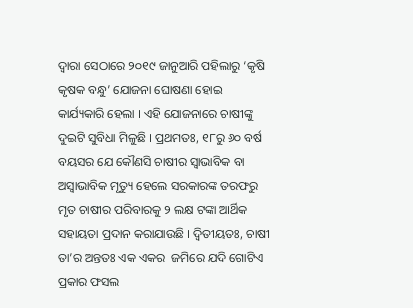ଦ୍ୱାରା ସେଠାରେ ୨୦୧୯ ଜାନୁଆରି ପହିଲାରୁ ‘କୃଷି କୃଷକ ବନ୍ଧୁ’ ଯୋଜନା ଘୋଷଣା ହୋଇ କାର୍ଯ୍ୟକାରି ହେଲା । ଏହି ଯୋଜନାରେ ଚାଷୀଙ୍କୁ ଦୁଇଟି ସୁବିଧା ମିଳୁଛି । ପ୍ରଥମତଃ, ୧୮ରୁ ୬୦ ବର୍ଷ ବୟସର ଯେ କୌଣସି ଚାଷୀର ସ୍ୱାଭାବିକ ବା ଅସ୍ୱାଭାବିକ ମୃତ୍ୟୁ ହେଲେ ସରକାରଙ୍କ ତରଫରୁ ମୃତ ଚାଷୀର ପରିବାରକୁ ୨ ଲକ୍ଷ ଟଙ୍କା ଆର୍ଥିକ ସହାୟତା ପ୍ରଦାନ କରାଯାଉଛି । ଦ୍ୱିତୀୟତଃ, ଚାଷୀ ତା’ର ଅନ୍ତତଃ ଏକ ଏକର  ଜମିରେ ଯଦି ଗୋଟିଏ ପ୍ରକାର ଫସଲ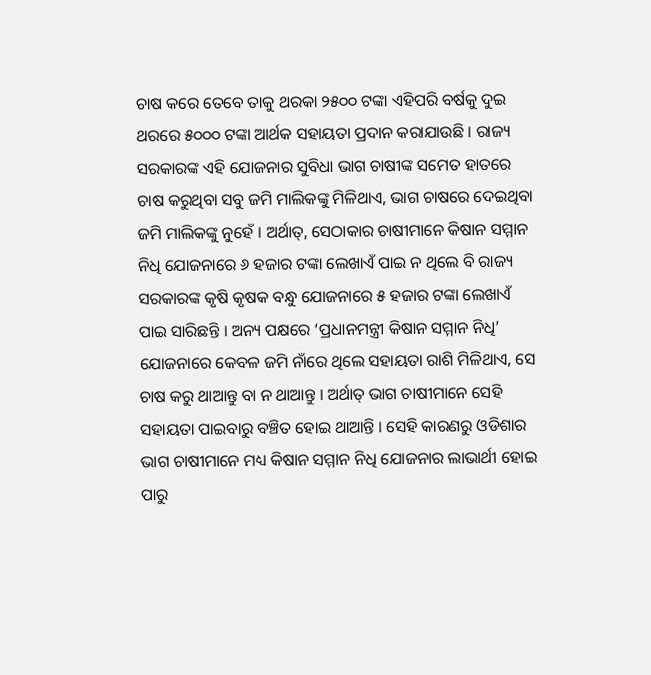ଚାଷ କରେ ତେବେ ତାକୁ ଥରକା ୨୫୦୦ ଟଙ୍କା ଏହିପରି ବର୍ଷକୁ ଦୁଇ ଥରରେ ୫୦୦୦ ଟଙ୍କା ଆର୍ଥକ ସହାୟତା ପ୍ରଦାନ କରାଯାଉଛି । ରାଜ୍ୟ ସରକାରଙ୍କ ଏହି ଯୋଜନାର ସୁବିଧା ଭାଗ ଚାଷୀଙ୍କ ସମେତ ହାତରେ ଚାଷ କରୁଥିବା ସବୁ ଜମି ମାଲିକଙ୍କୁ ମିଳିଥାଏ, ଭାଗ ଚାଷରେ ଦେଇଥିବା ଜମି ମାଲିକଙ୍କୁ ନୁହେଁ । ଅର୍ଥାତ୍, ସେଠାକାର ଚାଷୀମାନେ କିଷାନ ସମ୍ମାନ ନିଧି ଯୋଜନାରେ ୬ ହଜାର ଟଙ୍କା ଲେଖାଏଁ ପାଇ ନ ଥିଲେ ବି ରାଜ୍ୟ ସରକାରଙ୍କ କୃଷି କୃଷକ ବନ୍ଧୁ ଯୋଜନାରେ ୫ ହଜାର ଟଙ୍କା ଲେଖାଏଁ ପାଇ ସାରିଛନ୍ତି । ଅନ୍ୟ ପକ୍ଷରେ ‘ପ୍ରଧାନମନ୍ତ୍ରୀ କିଷାନ ସମ୍ମାନ ନିଧି’ ଯୋଜନାରେ କେବଳ ଜମି ନାଁରେ ଥିଲେ ସହାୟତା ରାଶି ମିଳିଥାଏ, ସେ ଚାଷ କରୁ ଥାଆନ୍ତୁ ବା ନ ଥାଆନ୍ତୁ । ଅର୍ଥାତ୍ ଭାଗ ଚାଷୀମାନେ ସେହି ସହାୟତା ପାଇବାରୁ ବଞ୍ଚିତ ହୋଇ ଥାଆନ୍ତି । ସେହି କାରଣରୁ ଓଡିଶାର ଭାଗ ଚାଷୀମାନେ ମଧ୍ୟ କିଷାନ ସମ୍ମାନ ନିଧି ଯୋଜନାର ଲାଭାର୍ଥୀ ହୋଇ ପାରୁ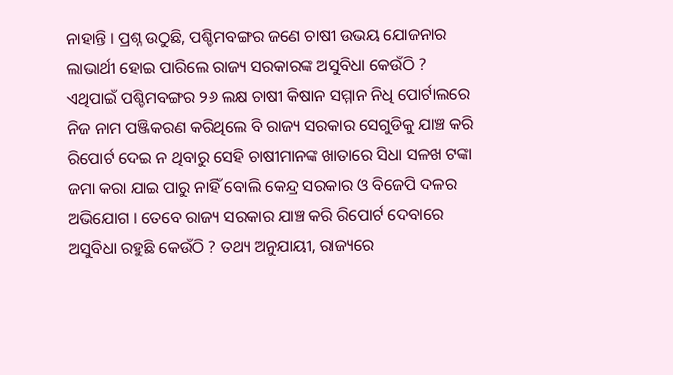ନାହାନ୍ତି । ପ୍ରଶ୍ନ ଉଠୁଛି, ପଶ୍ଚିମବଙ୍ଗର ଜଣେ ଚାଷୀ ଉଭୟ ଯୋଜନାର ଲାଭାର୍ଥୀ ହୋଇ ପାରିଲେ ରାଜ୍ୟ ସରକାରଙ୍କ ଅସୁବିଧା କେଉଁଠି ? ଏଥିପାଇଁ ପଶ୍ଚିମବଙ୍ଗର ୨୬ ଲକ୍ଷ ଚାଷୀ କିଷାନ ସମ୍ମାନ ନିଧି ପୋର୍ଟାଲରେ ନିଜ ନାମ ପଞ୍ଜିକରଣ କରିଥିଲେ ବି ରାଜ୍ୟ ସରକାର ସେଗୁଡିକୁ ଯାଞ୍ଚ କରି ରିପୋର୍ଟ ଦେଇ ନ ଥିବାରୁ ସେହି ଚାଷୀମାନଙ୍କ ଖାତାରେ ସିଧା ସଳଖ ଟଙ୍କା ଜମା କରା ଯାଇ ପାରୁ ନାହିଁ ବୋଲି କେନ୍ଦ୍ର ସରକାର ଓ ବିଜେପି ଦଳର ଅଭିଯୋଗ । ତେବେ ରାଜ୍ୟ ସରକାର ଯାଞ୍ଚ କରି ରିପୋର୍ଟ ଦେବାରେ ଅସୁବିଧା ରହୁଛି କେଉଁଠି ? ତଥ୍ୟ ଅନୁଯାୟୀ, ରାଜ୍ୟରେ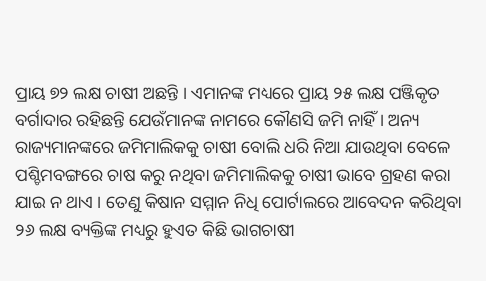ପ୍ରାୟ ୭୨ ଲକ୍ଷ ଚାଷୀ ଅଛନ୍ତି । ଏମାନଙ୍କ ମଧ୍ୟରେ ପ୍ରାୟ ୨୫ ଲକ୍ଷ ପଞ୍ଜିକୃତ ବର୍ଗାଦାର ରହିଛନ୍ତି ଯେଉଁମାନଙ୍କ ନାମରେ କୌଣସି ଜମି ନାହିଁ । ଅନ୍ୟ ରାଜ୍ୟମାନଙ୍କରେ ଜମିମାଲିକକୁ ଚାଷୀ ବୋଲି ଧରି ନିଆ ଯାଉଥିବା ବେଳେ ପଶ୍ଚିମବଙ୍ଗରେ ଚାଷ କରୁ ନଥିବା ଜମିମାଲିକକୁ ଚାଷୀ ଭାବେ ଗ୍ରହଣ କରା ଯାଇ ନ ଥାଏ । ତେଣୁ କିଷାନ ସମ୍ମାନ ନିଧି ପୋର୍ଟାଲରେ ଆବେଦନ କରିଥିବା ୨୬ ଲକ୍ଷ ବ୍ୟକ୍ତିଙ୍କ ମଧ୍ୟରୁ ହୁଏତ କିଛି ଭାଗଚାଷୀ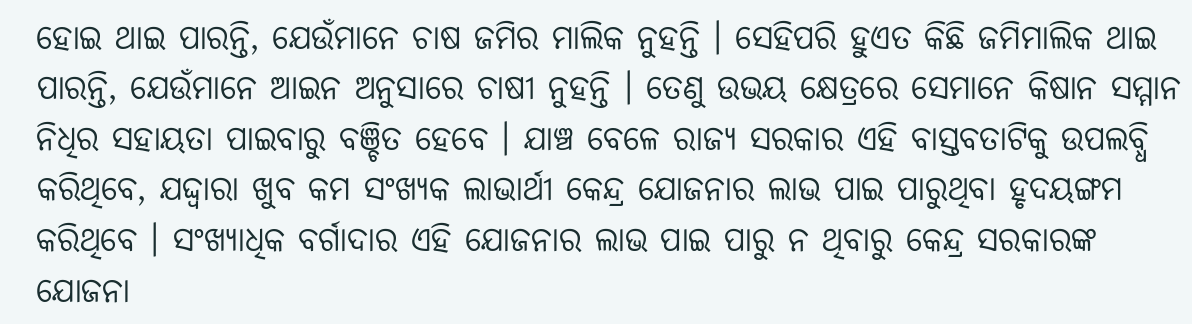ହୋଇ ଥାଇ ପାରନ୍ତି, ଯେଉଁମାନେ ଚାଷ ଜମିର ମାଲିକ ନୁହନ୍ତି । ସେହିପରି ହୁଏତ କିଛି ଜମିମାଲିକ ଥାଇ ପାରନ୍ତି, ଯେଉଁମାନେ ଆଇନ ଅନୁସାରେ ଚାଷୀ ନୁହନ୍ତି । ତେଣୁ ଉଭୟ କ୍ଷେତ୍ରରେ ସେମାନେ କିଷାନ ସମ୍ମାନ ନିଧିର ସହାୟତା ପାଇବାରୁ ବଞ୍ଚିତ ହେବେ । ଯାଞ୍ଚ ବେଳେ ରାଜ୍ୟ ସରକାର ଏହି ବାସ୍ତବତାଟିକୁ ଉପଲବ୍ଧି କରିଥିବେ, ଯଦ୍ଦ୍ୱାରା ଖୁବ କମ ସଂଖ୍ୟକ ଲାଭାର୍ଥୀ କେନ୍ଦ୍ର ଯୋଜନାର ଲାଭ ପାଇ ପାରୁଥିବା ହୃଦୟଙ୍ଗମ କରିଥିବେ । ସଂଖ୍ୟାଧିକ ବର୍ଗାଦାର ଏହି ଯୋଜନାର ଲାଭ ପାଇ ପାରୁ ନ ଥିବାରୁ କେନ୍ଦ୍ର ସରକାରଙ୍କ ଯୋଜନା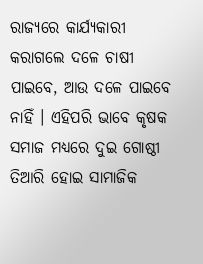ରାଜ୍ୟରେ କାର୍ଯ୍ୟକାରୀ କରାଗଲେ ଦଳେ ଚାଷୀ ପାଇବେ, ଆଉ ଦଳେ ପାଇବେ ନାହିଁ । ଏହିପରି ଭାବେ କୃଷକ ସମାଜ ମଧ୍ୟରେ ଦୁଇ ଗୋଷ୍ଠୀ ତିଆରି ହୋଇ ସାମାଜିକ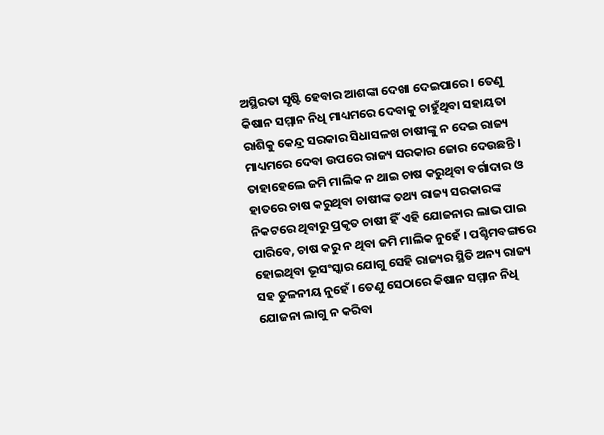ଅସ୍ଥିରତା ସୃଷ୍ଟି ହେବାର ଆଶଙ୍କା ଦେଖା ଦେଇପାରେ । ତେଣୁ କିଷାନ ସମ୍ମାନ ନିଧି ମାଧ୍ୟମରେ ଦେବାକୁ ଚାହୁଁଥିବା ସହାୟତା ରାଶିକୁ କେନ୍ଦ୍ର ସରକାର ସିଧାସଳଖ ଚାଷୀଙ୍କୁ ନ ଦେଇ ରାଜ୍ୟ ମାଧ୍ୟମରେ ଦେବା ଉପରେ ରାଜ୍ୟ ସରକାର ଜୋର ଦେଉଛନ୍ତି । ତାହାହେଲେ ଜମି ମାଲିକ ନ ଥାଇ ଚାଷ କରୁଥିବା ବର୍ଗାଦାର ଓ ହାତରେ ଚାଷ କରୁଥିବା ଚାଷୀଙ୍କ ତଥ୍ୟ ରାଜ୍ୟ ସରକାରଙ୍କ ନିକଟରେ ଥିବାରୁ ପ୍ରକୃତ ଚାଷୀ ହିଁ ଏହି ଯୋଜନାର ଲାଭ ପାଇ ପାରିବେ, ଚାଷ କରୁ ନ ଥିବା ଜମି ମାଲିକ ନୁହେଁ । ପଶ୍ଚିମବଙ୍ଗରେ ହୋଇଥିବା ଭୂସଂସ୍କାର ଯୋଗୁ ସେହି ରାଜ୍ୟର ସ୍ଥିତି ଅନ୍ୟ ରାଜ୍ୟ ସହ ତୁଳନୀୟ ନୁହେଁ । ତେଣୁ ସେଠାରେ କିଷାନ ସମ୍ମାନ ନିଧି ଯୋଜନା ଲାଗୁ ନ କରିବା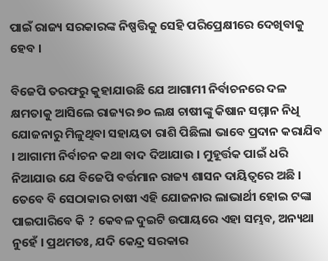ପାଇଁ ରାଜ୍ୟ ସରକାରଙ୍କ ନିଷ୍ପତ୍ତିକୁ ସେହି ପରିପ୍ରେକ୍ଷୀରେ ଦେଖିବାକୁ ହେବ ।

ବିଜେପି ତରଫରୁ କୁହାଯାଉଛି ଯେ ଆଗାମୀ ନିର୍ବାଚନରେ ଦଳ କ୍ଷମତାକୁ ଆସିଲେ ରାଜ୍ୟର ୭୦ ଲକ୍ଷ ଚାଷୀଙ୍କୁ କିଷାନ ସମ୍ମାନ ନିଧି ଯୋଜନାରୁ ମିଳୁଥିବା ସହାୟତା ରାଶି ପିଛିଲା ଭାବେ ପ୍ରଦାନ କରାଯିବ । ଆଗାମୀ ନିର୍ବାଚନ କଥା ବାଦ ଦିଆଯାଉ । ମୁହୂର୍ତ୍ତକ ପାଇଁ ଧରି ନିଆଯାଉ ଯେ ବିଜେପି ବର୍ତ୍ତମାନ ରାଜ୍ୟ ଶାସନ ଦାୟିତ୍ୱରେ ଅଛି । ତେବେ ବି ସେଠାକାର ଚାଷୀ ଏହି ଯୋଜନାର ଲାଭାର୍ଥୀ ହୋଇ ଟଙ୍କା ପାଇପାରିବେ କି ? କେବଳ ଦୁଇଟି ଉପାୟରେ ଏହା ସମ୍ଭବ, ଅନ୍ୟଥା ନୁହେଁ । ପ୍ରଥମତଃ, ଯଦି କେନ୍ଦ୍ର ସରକାର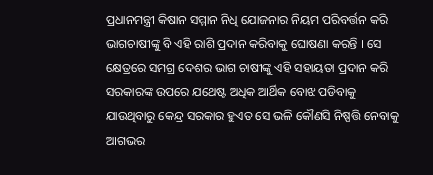ପ୍ରଧାନମନ୍ତ୍ରୀ କିଷାନ ସମ୍ମାନ ନିଧି ଯୋଜନାର ନିୟମ ପରିବର୍ତ୍ତନ କରି ଭାଗଚାଷୀଙ୍କୁ ବି ଏହି ରାଶି ପ୍ରଦାନ କରିବାକୁ ଘୋଷଣା କରନ୍ତି । ସେ କ୍ଷେତ୍ରରେ ସମଗ୍ର ଦେଶର ଭାଗ ଚାଷୀଙ୍କୁ ଏହି ସହାୟତା ପ୍ରଦାନ କରି ସରକାରଙ୍କ ଉପରେ ଯଥେଷ୍ଟ ଅଧିକ ଆର୍ଥିକ ବୋଝ ପଡିବାକୁ ଯାଉଥିବାରୁ କେନ୍ଦ୍ର ସରକାର ହୁଏତ ସେ ଭଳି କୌଣସି ନିଷ୍ପତ୍ତି ନେବାକୁ ଆଗଭର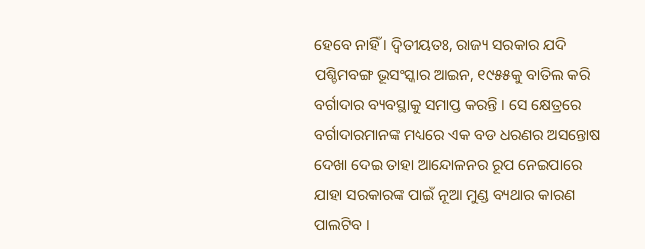ହେବେ ନାହିଁ । ଦ୍ୱିତୀୟତଃ, ରାଜ୍ୟ ସରକାର ଯଦି ପଶ୍ଚିମବଙ୍ଗ ଭୂସଂସ୍କାର ଆଇନ, ୧୯୫୫କୁ ବାତିଲ କରି ବର୍ଗାଦାର ବ୍ୟବସ୍ଥାକୁ ସମାପ୍ତ କରନ୍ତି । ସେ କ୍ଷେତ୍ରରେ ବର୍ଗାଦାରମାନଙ୍କ ମଧ୍ୟରେ ଏକ ବଡ ଧରଣର ଅସନ୍ତୋଷ ଦେଖା ଦେଇ ତାହା ଆନ୍ଦୋଳନର ରୂପ ନେଇପାରେ ଯାହା ସରକାରଙ୍କ ପାଇଁ ନୂଆ ମୁଣ୍ଡ ବ୍ୟଥାର କାରଣ ପାଲଟିବ ।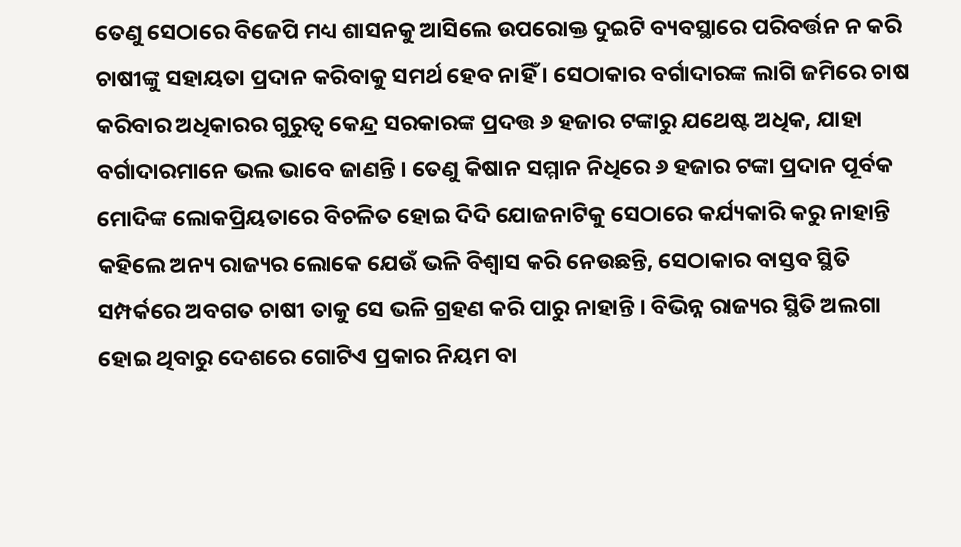ତେଣୁ ସେଠାରେ ବିଜେପି ମଧ୍ୟ ଶାସନକୁ ଆସିଲେ ଉପରୋକ୍ତ ଦୁଇଟି ବ୍ୟବସ୍ଥାରେ ପରିବର୍ତ୍ତନ ନ କରି ଚାଷୀଙ୍କୁ ସହାୟତା ପ୍ରଦାନ କରିବାକୁ ସମର୍ଥ ହେବ ନାହିଁ । ସେଠାକାର ବର୍ଗାଦାରଙ୍କ ଲାଗି ଜମିରେ ଚାଷ କରିବାର ଅଧିକାରର ଗୁରୁତ୍ୱ କେନ୍ଦ୍ର ସରକାରଙ୍କ ପ୍ରଦତ୍ତ ୬ ହଜାର ଟଙ୍କାରୁ ଯଥେଷ୍ଟ ଅଧିକ, ଯାହା ବର୍ଗାଦାରମାନେ ଭଲ ଭାବେ ଜାଣନ୍ତି । ତେଣୁ କିଷାନ ସମ୍ମାନ ନିଧିରେ ୬ ହଜାର ଟଙ୍କା ପ୍ରଦାନ ପୂର୍ବକ ମୋଦିଙ୍କ ଲୋକପ୍ରିୟତାରେ ବିଚଳିତ ହୋଇ ଦିଦି ଯୋଜନାଟିକୁ ସେଠାରେ କର୍ଯ୍ୟକାରି କରୁ ନାହାନ୍ତି କହିଲେ ଅନ୍ୟ ରାଜ୍ୟର ଲୋକେ ଯେଉଁ ଭଳି ବିଶ୍ୱାସ କରି ନେଉଛନ୍ତି, ସେଠାକାର ବାସ୍ତବ ସ୍ଥିତି ସମ୍ପର୍କରେ ଅବଗତ ଚାଷୀ ତାକୁ ସେ ଭଳି ଗ୍ରହଣ କରି ପାରୁ ନାହାନ୍ତି । ବିଭିନ୍ନ ରାଜ୍ୟର ସ୍ଥିତି ଅଲଗା ହୋଇ ଥିବାରୁ ଦେଶରେ ଗୋଟିଏ ପ୍ରକାର ନିୟମ ବା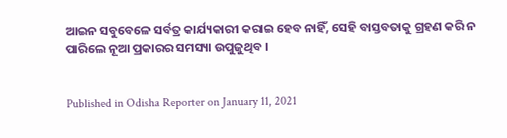ଆଇନ ସବୁବେଳେ ସର୍ବତ୍ର କାର୍ଯ୍ୟକାରୀ କରାଇ ହେବ ନାହିଁ, ସେହି ବାସ୍ତବତାକୁ ଗ୍ରହଣ କରି ନ ପାରିଲେ ନୂଆ ପ୍ରକାରର ସମସ୍ୟା ଉପୁଜୁଥିବ ।


Published in Odisha Reporter on January 11, 2021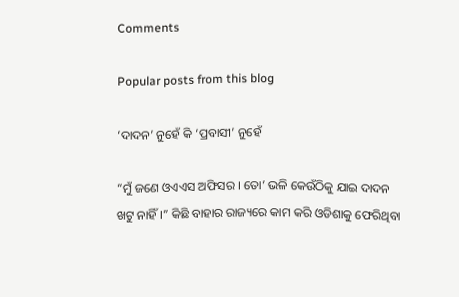Comments

Popular posts from this blog

‘ଦାଦନ’ ନୁହେଁ କି ‘ପ୍ରବାସୀ’ ନୁହେଁ

“ମୁଁ ଜଣେ ଓଏଏସ ଅଫିସର । ତୋ’ ଭଳି କେଉଁଠିକୁ ଯାଇ ଦାଦନ ଖଟୁ ନାହିଁ ।” କିଛି ବାହାର ରାଜ୍ୟରେ କାମ କରି ଓଡିଶାକୁ ଫେରିଥିବା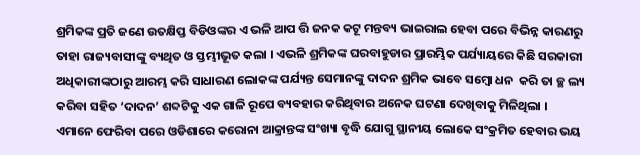ଶ୍ରମିକଙ୍କ ପ୍ରତି ଜଣେ ଉତକ୍ଷିପ୍ତ ବିଡିଓଙ୍କର ଏ ଭଳି ଆପ ତ୍ତି ଜନକ କଟୂ ମନ୍ତବ୍ୟ ଭାଇରାଲ ହେବା ପରେ ବିଭିନ୍ନ କାରଣରୁ ତାହା ରାଜ୍ୟବାସୀଙ୍କୁ ବ୍ୟଥିତ ଓ ସ୍ତମ୍ଭୀଭୂତ କଲା । ଏଭଳି ଶ୍ରମିକଙ୍କ ଘରବାହୁଡାର ପ୍ରାରମ୍ଭିକ ପର୍ଯ୍ୟାୟରେ କିଛି ସରକାରୀ ଅଧିକାରୀଙ୍କଠାରୁ ଆରମ୍ଭ କରି ସାଧାରଣ ଲୋକଙ୍କ ପର୍ଯ୍ୟନ୍ତ ସେମାନଙ୍କୁ ଦାଦନ ଶ୍ରମିକ ଭାବେ ସମ୍ବୋ ଧନ  କରି ତା ଚ୍ଛ ଲ୍ୟ କରିବା ସହିତ ‘ଦାଦନ’ ଶବ୍ଦଟିକୁ ଏକ ଗାଳି ରୂପେ ବ୍ୟବହାର କରିଥିବାର ଅନେକ ଘଟଣା ଦେଖିବାକୁ ମିଳିଥିଲା । ଏମାନେ ଫେରିବା ପରେ ଓଡିଶାରେ କରୋନା ଆକ୍ରାନ୍ତଙ୍କ ସଂଖ୍ୟା ବୃଦ୍ଧି ଯୋଗୁ ସ୍ଥାନୀୟ ଲୋକେ ସଂକ୍ରମିତ ହେବାର ଭୟ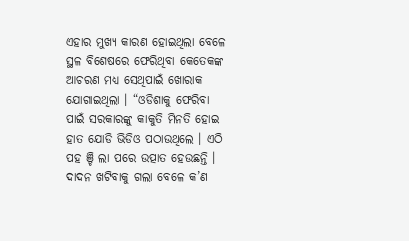ଏହାର ମୁଖ୍ୟ କାରଣ ହୋଇଥିଲା ବେଳେ ସ୍ଥଳ ବିଶେଷରେ ଫେରିଥିବା କେତେକଙ୍କ ଆଚରଣ ମଧ୍ୟ ସେଥିପାଇଁ ଖୋରାକ ଯୋଗାଇଥିଲା । “ଓଡିଶାକୁ ଫେରିବା ପାଇଁ ସରକାରଙ୍କୁ କାକୁତି ମିନତି ହୋଇ ହାତ ଯୋଡି ଭିଡିଓ ପଠାଉଥିଲେ । ଏଠି ପହ ଞ୍ଚି ଲା ପରେ ଉତ୍ପାତ ହେଉଛନ୍ତି । ଦାଦନ ଖଟିବାକୁ ଗଲା ବେଳେ କ’ଣ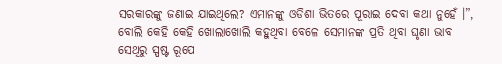ସରକାରଙ୍କୁ ଜଣାଇ ଯାଇଥିଲେ? ଏମାନଙ୍କୁ ଓଡିଶା ଭିତରେ ପୂରାଇ ଦେବା କଥା ନୁହେଁ ।”, ବୋଲି କେହି କେହି ଖୋଲାଖୋଲି କହୁଥିବା ବେଳେ ସେମାନଙ୍କ ପ୍ରତି ଥିବା ଘୃଣା ଭାବ ସେଥିରୁ ସ୍ପଷ୍ଟ ରୂପେ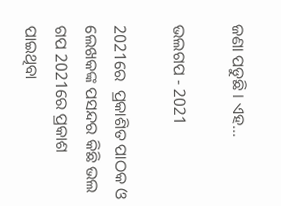ଜଣା ପଡୁଛି । ଏହ...

ଭଲଗପ - 2021

2021ରେ  ପ୍ରକାଶିତ ପାଠକ ଓ ଲେଖକଙ୍କ ପସନ୍ଦର କିଛି ଭଲ ଗପ 2021ରେ ପ୍ରକାଶ ପାଇଥିବା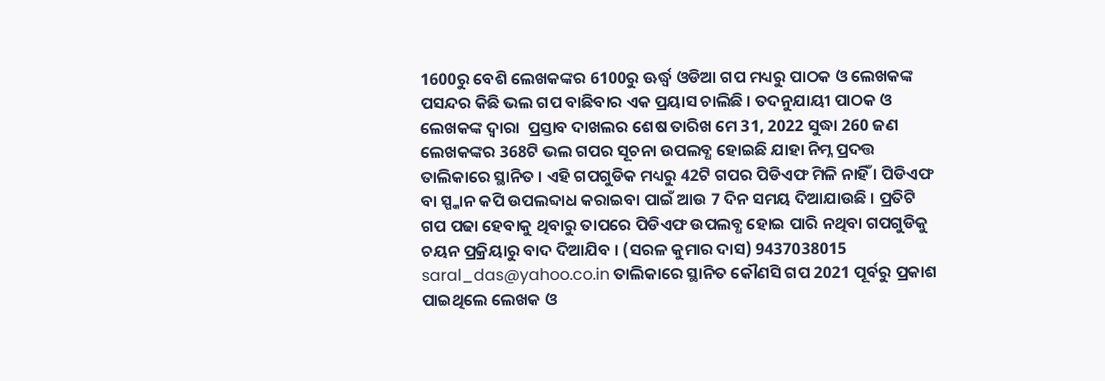1600ରୁ ବେଶି ଲେଖକଙ୍କର 6100ରୁ ଊର୍ଦ୍ଧ୍ୱ ଓଡିଆ ଗପ ମଧ୍ୟରୁ ପାଠକ ଓ ଲେଖକଙ୍କ ପସନ୍ଦର କିଛି ଭଲ ଗପ ବାଛିବାର ଏକ ପ୍ରୟାସ ଚାଲିଛି । ତଦନୁଯାୟୀ ପାଠକ ଓ ଲେଖକଙ୍କ ଦ୍ୱାରା  ପ୍ରସ୍ତାବ ଦାଖଲର ଶେଷ ତାରିଖ ମେ 31, 2022 ସୁଦ୍ଧା 260 ଜଣ ଲେଖକଙ୍କର 368ଟି ଭଲ ଗପର ସୂଚନା ଉପଲବ୍ଧ ହୋଇଛି ଯାହା ନିମ୍ନ ପ୍ରଦତ୍ତ ତାଲିକାରେ ସ୍ଥାନିତ । ଏହି ଗପଗୁଡିକ ମଧ୍ୟରୁ 42ଟି ଗପର ପିଡିଏଫ ମିଳି ନାହିଁ । ପିଡିଏଫ ବା ସ୍ପ୍କାନ କପି ଉପଲବ୍ଦାଧ କରାଇବା ପାଇଁ ଆଉ 7 ଦିନ ସମୟ ଦିଆଯାଉଛି । ପ୍ରତିଟି ଗପ ପଢା ହେବାକୁ ଥିବାରୁ ତାପରେ ପିଡିଏଫ ଉପଲବ୍ଧ ହୋଇ ପାରି ନଥିବା ଗପଗୁଡିକୁ ଚୟନ ପ୍ରକ୍ରିୟାରୁ ବାଦ ଦିଆଯିବ । (ସରଳ କୁମାର ଦାସ) 9437038015 saral_das@yahoo.co.in ତାଲିକାରେ ସ୍ଥାନିତ କୌଣସି ଗପ 2021 ପୂର୍ବରୁ ପ୍ରକାଶ ପାଇଥିଲେ ଲେଖକ ଓ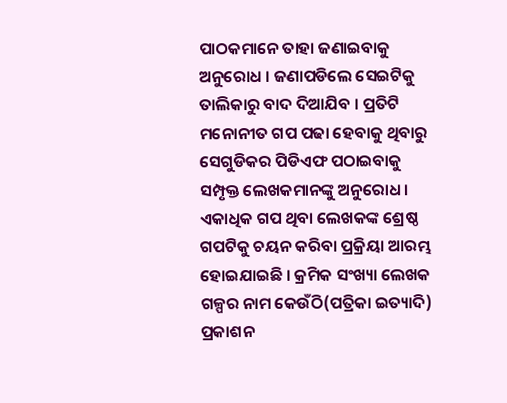ପାଠକମାନେ ତାହା ଜଣାଇବାକୁ ଅନୁରୋଧ । ଜଣାପଡିଲେ ସେଇଟିକୁ ତାଲିକାରୁ ବାଦ ଦିଆଯିବ । ପ୍ରତିଟି ମନୋନୀତ ଗପ ପଢା ହେବାକୁ ଥିବାରୁ ସେଗୁଡିକର ପିଡିଏଫ ପଠାଇବାକୁ ସମ୍ପୃକ୍ତ ଲେଖକମାନଙ୍କୁ ଅନୁରୋଧ । ଏକାଧିକ ଗପ ଥିବା ଲେଖକଙ୍କ ଶ୍ରେଷ୍ଠ ଗପଟିକୁ ଚୟନ କରିବା ପ୍ରକ୍ରିୟା ଆରମ୍ଭ ହୋଇଯାଇଛି । କ୍ରମିକ ସଂଖ୍ୟା ଲେଖକ ଗଳ୍ପର ନାମ କେଉଁଠି(ପତ୍ରିକା ଇତ୍ୟାଦି) ପ୍ରକାଶନ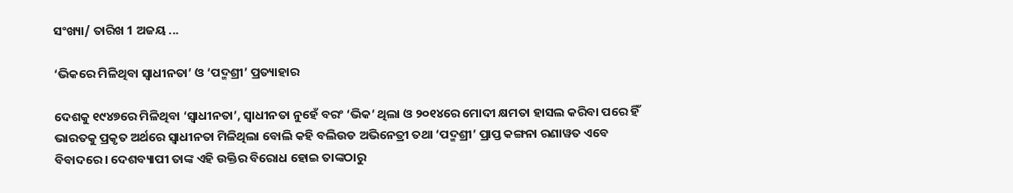ସଂଖ୍ୟା/ ତାରିଖ 1 ଅଜୟ ...

‘ଭିକରେ ମିଳିଥିବା ସ୍ୱାଧୀନତା’ ଓ ‘ପଦ୍ମଶ୍ରୀ’ ପ୍ରତ୍ୟାହାର

ଦେଶକୁ ୧୯୪୭ରେ ମିଳିଥିବା ‘ସ୍ୱାଧୀନତା’, ସ୍ୱାଧୀନତା ନୁହେଁ ବରଂ ‘ଭିକ’ ଥିଲା ଓ ୨୦୧୪ରେ ମୋଦୀ କ୍ଷମତା ହାସଲ କରିବା ପରେ ହିଁ ଭାରତକୁ ପ୍ରକୃତ ଅର୍ଥରେ ସ୍ୱାଧୀନତା ମିଳିଥିଲା ବୋଲି କହି ବଲିଉଡ ଅଭିନେତ୍ରୀ ତଥା ‘ପଦ୍ମଶ୍ରୀ’ ପ୍ରାପ୍ତ କଙ୍ଗନା ରଣାୱତ ଏବେ ବିବାଦରେ । ଦେଶବ୍ୟାପୀ ତାଙ୍କ ଏହି ଉକ୍ତିର ବିରୋଧ ହୋଇ ତାଙ୍କଠାରୁ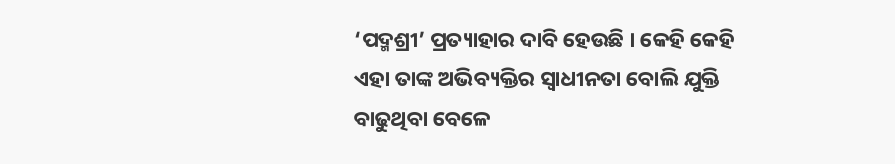‘ପଦ୍ମଶ୍ରୀ’ ପ୍ରତ୍ୟାହାର ଦାବି ହେଉଛି । କେହି କେହି ଏହା ତାଙ୍କ ଅଭିବ୍ୟକ୍ତିର ସ୍ୱାଧୀନତା ବୋଲି ଯୁକ୍ତି ବାଢୁଥିବା ବେଳେ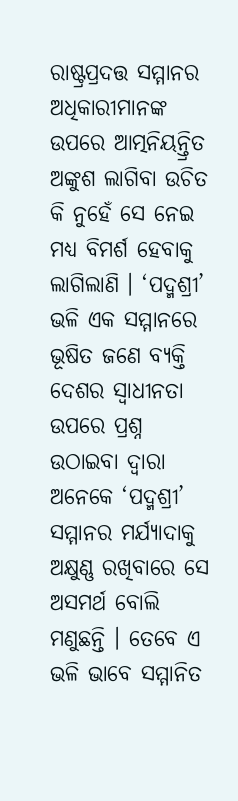ରାଷ୍ଟ୍ରପ୍ରଦତ୍ତ ସମ୍ମାନର ଅଧିକାରୀମାନଙ୍କ ଉପରେ ଆତ୍ମନିୟନ୍ତ୍ରିତ ଅଙ୍କୁଶ ଲାଗିବା ଉଚିତ କି ନୁହେଁ ସେ ନେଇ ମଧ୍ୟ ବିମର୍ଶ ହେବାକୁ ଲାଗିଲାଣି । ‘ପଦ୍ମଶ୍ରୀ’ ଭଳି ଏକ ସମ୍ମାନରେ ଭୂଷିତ ଜଣେ ବ୍ୟକ୍ତି ଦେଶର ସ୍ୱାଧୀନତା ଉପରେ ପ୍ରଶ୍ନ ଉଠାଇବା ଦ୍ୱାରା ଅନେକେ ‘ପଦ୍ମଶ୍ରୀ’ ସମ୍ମାନର ମର୍ଯ୍ୟାଦାକୁ ଅକ୍ଷୁଣ୍ଣ ରଖିବାରେ ସେ ଅସମର୍ଥ ବୋଲି ମଣୁଛନ୍ତି । ତେବେ ଏ ଭଳି ଭାବେ ସମ୍ମାନିତ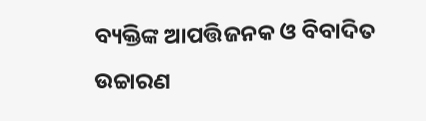ବ୍ୟକ୍ତିଙ୍କ ଆପତ୍ତିଜନକ ଓ ବିବାଦିତ ଉଚ୍ଚାରଣ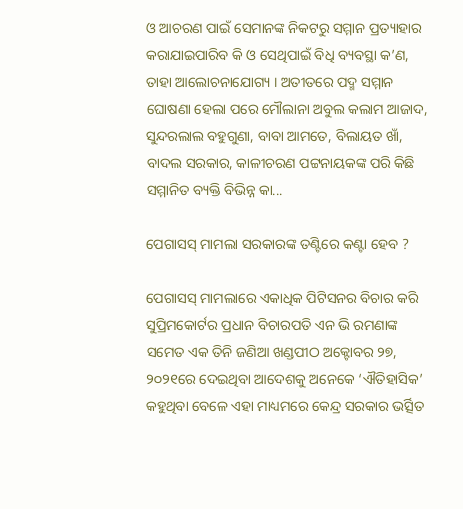ଓ ଆଚରଣ ପାଇଁ ସେମାନଙ୍କ ନିକଟରୁ ସମ୍ମାନ ପ୍ରତ୍ୟାହାର କରାଯାଇପାରିବ କି ଓ ସେଥିପାଇଁ ବିଧି ବ୍ୟବସ୍ଥା କ’ଣ, ତାହା ଆଲୋଚନାଯୋଗ୍ୟ । ଅତୀତରେ ପଦ୍ମ ସମ୍ମାନ ଘୋଷଣା ହେଲା ପରେ ମୌଲାନା ଅବୁଲ କଲାମ ଆଜାଦ, ସୁନ୍ଦରଲାଲ ବହୁଗୁଣା, ବାବା ଆମତେ, ବିଲାୟତ ଖାଁ, ବାଦଲ ସରକାର, କାଳୀଚରଣ ପଟ୍ଟନାୟକଙ୍କ ପରି କିଛି ସମ୍ମାନିତ ବ୍ୟକ୍ତି ବିଭିନ୍ନ କା...

ପେଗାସସ୍ ମାମଲା ସରକାରଙ୍କ ତଣ୍ଟିରେ କଣ୍ଟା ହେବ ?

ପେଗାସସ୍ ମାମଲାରେ ଏକାଧିକ ପିଟିସନର ବିଚାର କରି ସୁପ୍ରିମକୋର୍ଟର ପ୍ରଧାନ ବିଚାରପତି ଏନ ଭି ରମଣାଙ୍କ ସମେତ ଏକ ତିନି ଜଣିଆ ଖଣ୍ଡପୀଠ ଅକ୍ଟୋବର ୨୭, ୨୦୨୧ରେ ଦେଇଥିବା ଆଦେଶକୁ ଅନେକେ ‘ଐତିହାସିକ’ କହୁଥିବା ବେଳେ ଏହା ମାଧ୍ୟମରେ କେନ୍ଦ୍ର ସରକାର ଭର୍ତ୍ସିତ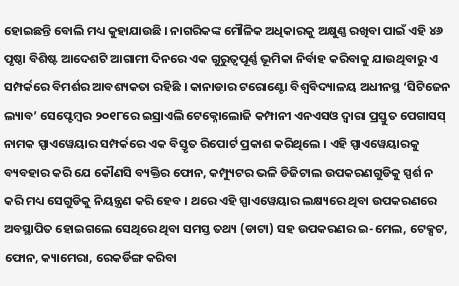ହୋଇଛନ୍ତି ବୋଲି ମଧ୍ୟ କୁହାଯାଉଛି । ନାଗରିକଙ୍କ ମୌଳିକ ଅଧିକାରକୁ ଅକ୍ଷୁଣ୍ଣ ରଖିବା ପାଇଁ ଏହି ୪୬ ପୃଷ୍ଠା ବିଶିଷ୍ଟ ଆଦେଶଟି ଆଗାମୀ ଦିନରେ ଏକ ଗୁରୁତ୍ୱପୂର୍ଣ୍ଣ ଭୂମିକା ନିର୍ବାହ କରିବାକୁ ଯାଉଥିବାରୁ ଏ ସମ୍ପର୍କରେ ବିମର୍ଶର ଆବଶ୍ୟକତା ରହିଛି । କାନାଡାର ଟରୋଣ୍ଟୋ ବିଶ୍ୱବିଦ୍ୟାଳୟ ଅଧୀନସ୍ଥ ‘ସିଟିଜେନ ଲ୍ୟାବ’ ସେପ୍ଟେମ୍ୱର ୨୦୧୮ରେ ଇସ୍ରାଏଲି ଟେକ୍ନୋଲୋଜି କମ୍ପାନୀ ଏନଏସଓ ଦ୍ୱାରା ପ୍ରସ୍ତୁତ ପେଗାସସ୍ ନାମକ ସ୍ପାଏୱେୟାର ସମ୍ପର୍କରେ ଏକ ବିସ୍ତୃତ ରିପୋର୍ଟ ପ୍ରକାଶ କରିଥିଲେ । ଏହି ସ୍ପାଏୱେୟାରକୁ ବ୍ୟବହାର କରି ଯେ କୌଣସି ବ୍ୟକ୍ତିର ଫୋନ, କମ୍ପ୍ୟୁଟର ଭଳି ଡିଜିଟାଲ ଉପକରଣଗୁଡିକୁ ସ୍ପର୍ଶ ନ କରି ମଧ୍ୟ ସେଗୁଡିକୁ ନିୟନ୍ତ୍ରଣ କରି ହେବ । ଥରେ ଏହି ସ୍ପାଏୱେୟାର ଲକ୍ଷ୍ୟରେ ଥିବା ଉପକରଣରେ ଅବସ୍ଥାପିତ ହୋଇଗଲେ ସେଥିରେ ଥିବା ସମସ୍ତ ତଥ୍ୟ (ଡାଟା) ସହ ଉପକରଣର ଇ-ମେଲ, ଟେକ୍ସଟ, ଫୋନ, କ୍ୟାମେରା, ରେକର୍ଡିଙ୍ଗ କରିବା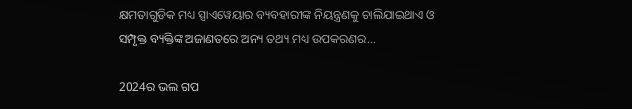କ୍ଷମତାଗୁଡିକ ମଧ୍ୟ ସ୍ପାଏୱେୟାର ବ୍ୟବହାରୀଙ୍କ ନିୟନ୍ତ୍ରଣକୁ ଚାଲିଯାଇଥାଏ ଓ ସମ୍ପୃକ୍ତ ବ୍ୟକ୍ତିଙ୍କ ଅଜାଣତରେ ଅନ୍ୟ ତଥ୍ୟ ମଧ୍ୟ ଉପକରଣର...

2024ର ଭଲ ଗପ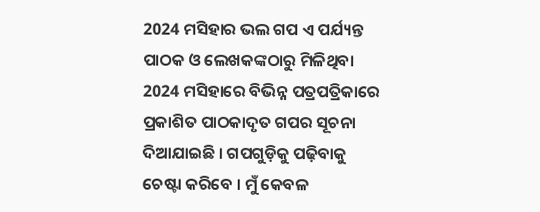2024 ମସିହାର ଭଲ ଗପ ଏ ପର୍ଯ୍ୟନ୍ତ ପାଠକ ଓ ଲେଖକଙ୍କଠାରୁ ମିଳିଥିବା 2024 ମସିହାରେ ବିଭିନ୍ନ ପତ୍ରପତ୍ରିକାରେ ପ୍ରକାଶିତ ପାଠକାଦୃତ ଗପର ସୂଚନା ଦିଆଯାଇଛି । ଗପଗୁଡ଼ିକୁ ପଢ଼ିବାକୁ ଚେଷ୍ଟା କରିବେ । ମୁଁ କେବଳ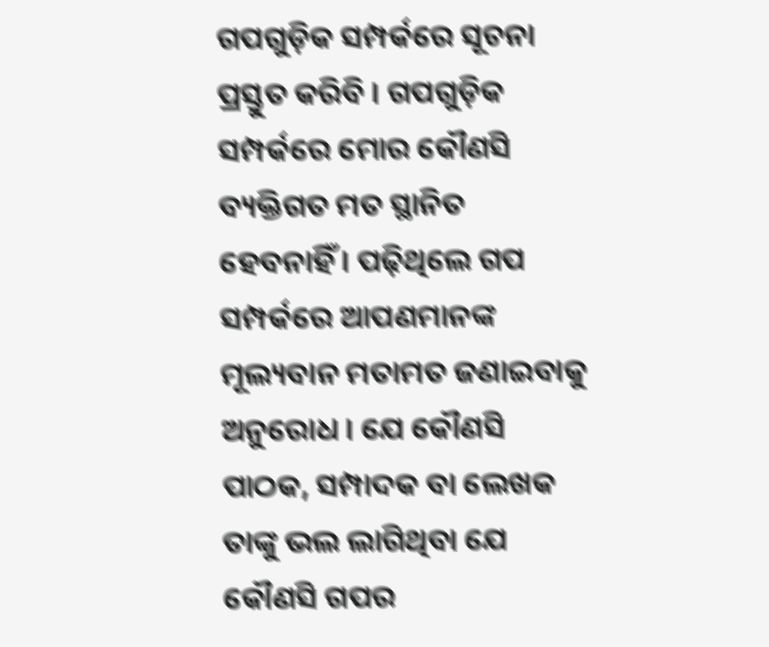ଗପଗୁଡ଼ିକ ସମ୍ପର୍କରେ ସୂଚନା ପ୍ରସ୍ତୁତ କରିବି । ଗପଗୁଡ଼ିକ ସମ୍ପର୍କରେ ମୋର କୌଣସି ବ୍ୟକ୍ତିଗତ ମତ ସ୍ଥାନିତ ହେବନାହିଁ । ପଢ଼ିଥିଲେ ଗପ ସମ୍ପର୍କରେ ଆପଣମାନଙ୍କ ମୂଲ୍ୟବାନ ମତାମତ ଜଣାଇବାକୁ ଅନୁରୋଧ । ଯେ କୌଣସି ପାଠକ, ସମ୍ପାଦକ ବା ଲେଖକ ତାଙ୍କୁ ଭଲ ଲାଗିଥିବା ଯେ କୌଣସି ଗପର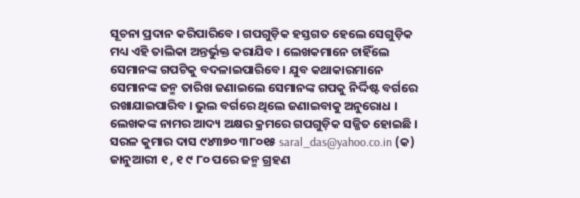ସୂଚନା ପ୍ରଦାନ କରିପାରିବେ । ଗପଗୁଡ଼ିକ ହସ୍ତଗତ ହେଲେ ସେଗୁଡ଼ିକ ମଧ୍ୟ ଏହି ତାଲିକା ଅନ୍ତର୍ଭୁକ୍ତ କରାଯିବ । ଲେଖକମାନେ ଚାହିଁଲେ ସେମାନଙ୍କ ଗପଟିକୁ ବଦଳାଇପାରିବେ । ଯୁବ କଥାକାରମାନେ ସେମାନଙ୍କ ଜନ୍ମ ତାରିଖ ଜଣାଇଲେ ସେମାନଙ୍କ ଗପକୁ ନିର୍ଦ୍ଦିଷ୍ଟ ବର୍ଗରେ ରଖାଯାଇପାରିବ । ଭୁଲ ବର୍ଗରେ ଥିଲେ ଜଣାଇବାକୁ ଅନୁରୋଧ । ଲେଖକଙ୍କ ନାମର ଆଦ୍ୟ ଅକ୍ଷର କ୍ରମରେ ଗପଗୁଡ଼ିକ ସଜ୍ଜିତ ହୋଇଛି । ସରଳ କୁମାର ଦାସ ୯୪୩୭୦ ୩୮୦୧୫ saral_das@yahoo.co.in (କ) ଜାନୁଆରୀ ୧ , ୧ ୯ ୮୦ ପରେ ଜନ୍ମ ଗ୍ରହଣ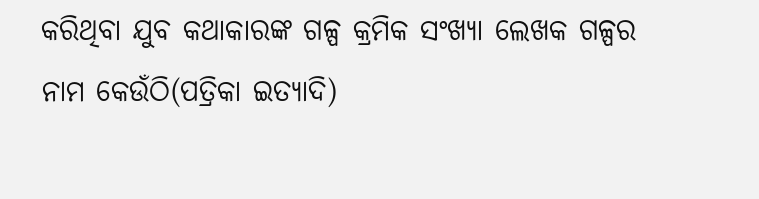କରିଥିବା ଯୁବ କଥାକାରଙ୍କ ଗଳ୍ପ କ୍ରମିକ ସଂଖ୍ୟା ଲେଖକ ଗଳ୍ପର ନାମ କେଉଁଠି(ପତ୍ରିକା ଇତ୍ୟାଦି)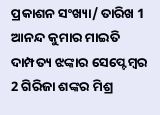ପ୍ରକାଶନ ସଂଖ୍ୟା/ ତାରିଖ 1 ଆନନ୍ଦ କୁମାର ମାଇତି ଦାମ୍ପତ୍ୟ ଝଙ୍କାର ସେପ୍ଟେମ୍ୱର 2 ଗିରିଜା ଶଙ୍କର ମିଶ୍ର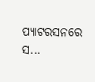ପ୍ୟାଟରସନରେ ସ...